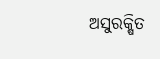ଅସୁରକ୍ଷିତ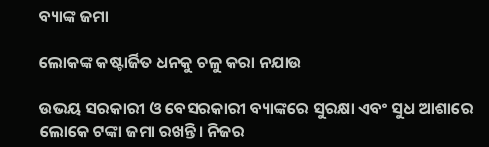ବ୍ୟାଙ୍କ ଜମା

ଲୋକଙ୍କ କଷ୍ଟାର୍ଜିତ ଧନକୁ ଚଳୁ କରା ନଯାଉ

ଉଭୟ ସରକାରୀ ଓ ବେସରକାରୀ ବ୍ୟାଙ୍କରେ ସୁରକ୍ଷା ଏବଂ ସୁଧ ଆଶାରେ ଲୋକେ ଟଙ୍କା ଜମା ରଖନ୍ତି। ନିଜର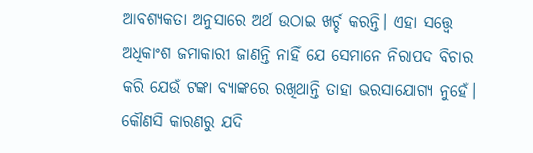ଆବଶ୍ୟକତା ଅନୁସାରେ ଅର୍ଥ ଉଠାଇ ଖର୍ଚ୍ଚ କରନ୍ତି। ଏହା ସତ୍ତ୍ବେ ଅଧିକାଂଶ ଜମାକାରୀ ଜାଣନ୍ତି ନାହିଁ ଯେ ସେମାନେ ନିରାପଦ ବିଚାର କରି ଯେଉଁ ଟଙ୍କା ବ୍ୟାଙ୍କରେ ରଖିଥାନ୍ତି ତାହା ଭରସାଯୋଗ୍ୟ ନୁହେଁ। କୌଣସି କାରଣରୁ ଯଦି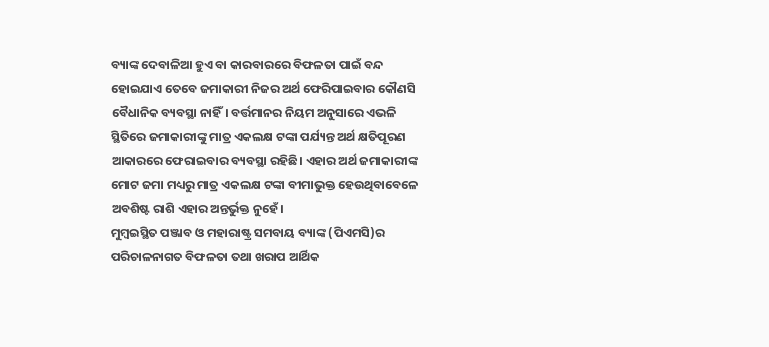ବ୍ୟାଙ୍କ ଦେବାଳିଆ ହୁଏ ବା କାରବାରରେ ବିଫଳତା ପାଇଁ ବନ୍ଦ ହୋଇଯାଏ ତେବେ ଜମାକାରୀ ନିଜର ଅର୍ଥ ଫେରିପାଇବାର କୌଣସି ବୈଧାନିକ ବ୍ୟବସ୍ଥା ନାହିଁ। ବର୍ତ୍ତମାନର ନିୟମ ଅନୁସାରେ ଏଭଳି ସ୍ଥିତିରେ ଜମାକାରୀଙ୍କୁ ମାତ୍ର ଏକଲକ୍ଷ ଟଙ୍କା ପର୍ଯ୍ୟନ୍ତ ଅର୍ଥ କ୍ଷତିପୂରଣ ଆକାରରେ ଫେରାଇବାର ବ୍ୟବସ୍ଥା ରହିଛି। ଏହାର ଅର୍ଥ ଜମାକାରୀଙ୍କ ମୋଟ ଜମା ମଧ୍ୟରୁ ମାତ୍ର ଏକଲକ୍ଷ ଟଙ୍କା ବୀମାଭୁକ୍ତ ହେଉଥିବାବେଳେ ଅବଶିଷ୍ଟ ରାଶି ଏହାର ଅନ୍ତର୍ଭୁକ୍ତ ନୁହେଁ।
ମୁମ୍ବଇସ୍ଥିତ ପଞ୍ଜାବ ଓ ମହାରାଷ୍ଟ୍ର ସମବାୟ ବ୍ୟାଙ୍କ (ପିଏମସି)ର ପରିଚାଳନାଗତ ବିଫଳତା ତଥା ଖରାପ ଆର୍ଥିକ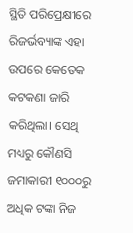ସ୍ଥିତି ପରିପ୍ରେକ୍ଷୀରେ ରିଜର୍ଭବ୍ୟାଙ୍କ ଏହା ଉପରେ କେତେକ କଟକଣା ଜାରି କରିଥିଲା। ସେଥି ମଧ୍ୟରୁ କୌଣସି ଜମାକାରୀ ୧୦୦୦ରୁ ଅଧିକ ଟଙ୍କା ନିଜ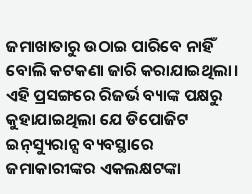ଜମାଖାତାରୁ ଉଠାଇ ପାରିବେ ନାହିଁ ବୋଲି କଟକଣା ଜାରି କରାଯାଇଥିଲା। ଏହି ପ୍ରସଙ୍ଗରେ ରିଜର୍ଭ ବ୍ୟାଙ୍କ ପକ୍ଷରୁ କୁହାଯାଇଥିଲା ଯେ ଡିପୋଜିଟ ଇନ୍‌ସ୍ୟୁରାନ୍ସ ବ୍ୟବସ୍ଥାରେ ଜମାକାରୀଙ୍କର ଏକଲକ୍ଷଟଙ୍କା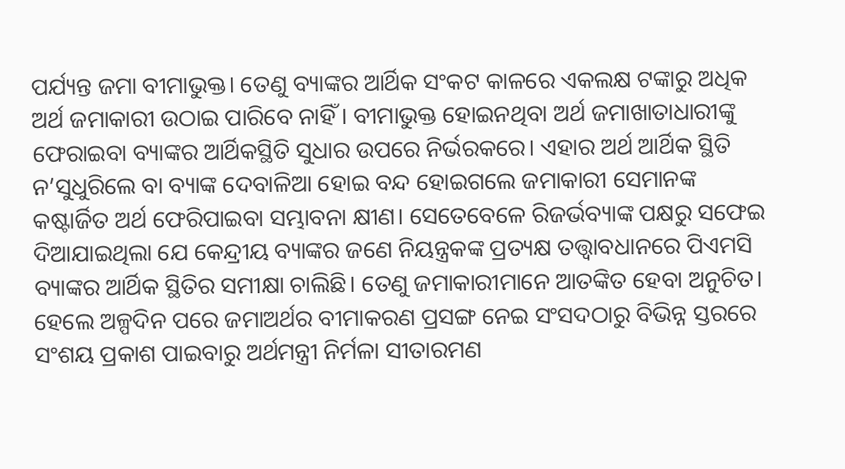ପର୍ଯ୍ୟନ୍ତ ଜମା ବୀମାଭୁକ୍ତ। ତେଣୁ ବ୍ୟାଙ୍କର ଆର୍ଥିକ ସଂକଟ କାଳରେ ଏକଲକ୍ଷ ଟଙ୍କାରୁ ଅଧିକ ଅର୍ଥ ଜମାକାରୀ ଉଠାଇ ପାରିବେ ନାହିଁ। ବୀମାଭୁକ୍ତ ହୋଇନଥିବା ଅର୍ଥ ଜମାଖାତାଧାରୀଙ୍କୁ ଫେରାଇବା ବ୍ୟାଙ୍କର ଆର୍ଥିକସ୍ଥିତି ସୁଧାର ଉପରେ ନିର୍ଭରକରେ। ଏହାର ଅର୍ଥ ଆର୍ଥିକ ସ୍ଥିତି ନ’ସୁଧୁରିଲେ ବା ବ୍ୟାଙ୍କ ଦେବାଳିଆ ହୋଇ ବନ୍ଦ ହୋଇଗଲେ ଜମାକାରୀ ସେମାନଙ୍କ କଷ୍ଟାର୍ଜିତ ଅର୍ଥ ଫେରିପାଇବା ସମ୍ଭାବନା କ୍ଷୀଣ। ସେତେବେଳେ ରିଜର୍ଭବ୍ୟାଙ୍କ ପକ୍ଷରୁ ସଫେଇ ଦିଆଯାଇଥିଲା ଯେ କେନ୍ଦ୍ରୀୟ ବ୍ୟାଙ୍କର ଜଣେ ନିୟନ୍ତ୍ରକଙ୍କ ପ୍ରତ୍ୟକ୍ଷ ତତ୍ତ୍ବାବଧାନରେ ପିଏମସି ବ୍ୟାଙ୍କର ଆର୍ଥିକ ସ୍ଥିତିର ସମୀକ୍ଷା ଚାଲିଛି। ତେଣୁ ଜମାକାରୀମାନେ ଆତଙ୍କିତ ହେବା ଅନୁଚିତ।
ହେଲେ ଅଳ୍ପଦିନ ପରେ ଜମାଅର୍ଥର ବୀମାକରଣ ପ୍ରସଙ୍ଗ ନେଇ ସଂସଦଠାରୁ ବିଭିନ୍ନ ସ୍ତରରେ ସଂଶୟ ପ୍ରକାଶ ପାଇବାରୁ ଅର୍ଥମନ୍ତ୍ରୀ ନିର୍ମଳା ସୀତାରମଣ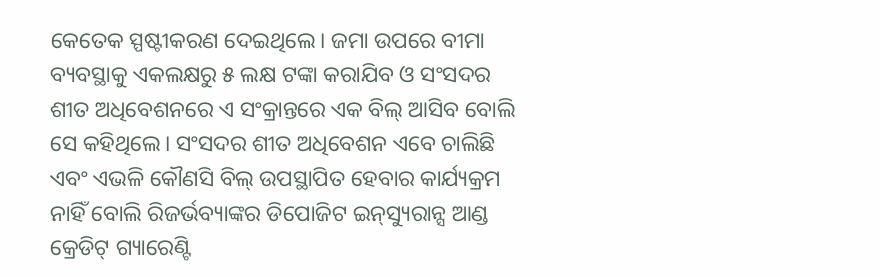କେତେକ ସ୍ପଷ୍ଟୀକରଣ ଦେଇଥିଲେ। ଜମା ଉପରେ ବୀମା ବ୍ୟବସ୍ଥାକୁ ଏକଲକ୍ଷରୁ ୫ ଲକ୍ଷ ଟଙ୍କା କରାଯିବ ଓ ସଂସଦର ଶୀତ ଅଧିବେଶନରେ ଏ ସଂକ୍ରାନ୍ତରେ ଏକ ବିଲ୍ ଆସିବ ବୋଲି ସେ କହିଥିଲେ। ସଂସଦର ଶୀତ ଅଧିବେଶନ ଏବେ ଚାଲିଛି ଏବଂ ଏଭଳି କୌଣସି ବିଲ୍‌ ଉପସ୍ଥାପିତ ହେବାର କାର୍ଯ୍ୟକ୍ରମ ନାହିଁ ବୋଲି ରିଜର୍ଭବ୍ୟାଙ୍କର ଡିପୋଜିଟ ଇନ୍‌ସ୍ୟୁରାନ୍ସ ଆଣ୍ଡ କ୍ରେଡିଟ୍‌ ଗ୍ୟାରେଣ୍ଟି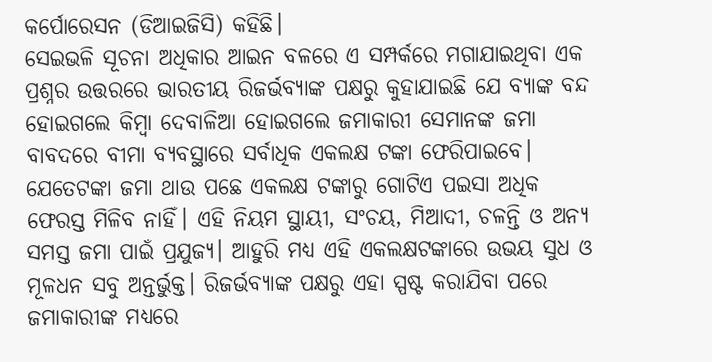କର୍ପୋରେସନ (ଡିଆଇଜିସି) କହିଛି।
ସେଇଭଳି ସୂଚନା ଅଧିକାର ଆଇନ ବଳରେ ଏ ସମ୍ପର୍କରେ ମଗାଯାଇଥିବା ଏକ ପ୍ରଶ୍ନର ଉତ୍ତରରେ ଭାରତୀୟ ରିଜର୍ଭବ୍ୟାଙ୍କ ପକ୍ଷରୁ କୁହାଯାଇଛି ଯେ ବ୍ୟାଙ୍କ ବନ୍ଦ ହୋଇଗଲେ କିମ୍ବା ଦେବାଳିଆ ହୋଇଗଲେ ଜମାକାରୀ ସେମାନଙ୍କ ଜମା ବାବଦରେ ବୀମା ବ୍ୟବସ୍ଥାରେ ସର୍ବାଧିକ ଏକଲକ୍ଷ ଟଙ୍କା ଫେରିପାଇବେ। ଯେତେଟଙ୍କା ଜମା ଥାଉ ପଛେ ଏକଲକ୍ଷ ଟଙ୍କାରୁ ଗୋଟିଏ ପଇସା ଅଧିକ ଫେରସ୍ତ ମିଳିବ ନାହିଁ। ଏହି ନିୟମ ସ୍ଥାୟୀ, ସଂଚୟ, ମିଆଦୀ, ଚଳନ୍ତି ଓ ଅନ୍ୟ ସମସ୍ତ ଜମା ପାଇଁ ପ୍ରଯୁଜ୍ୟ। ଆହୁରି ମଧ୍ୟ ଏହି ଏକଲକ୍ଷଟଙ୍କାରେ ଉଭୟ ସୁଧ ଓ ମୂଳଧନ ସବୁ ଅନ୍ତର୍ଭୁକ୍ତ। ରିଜର୍ଭବ୍ୟାଙ୍କ ପକ୍ଷରୁ ଏହା ସ୍ପଷ୍ଟ କରାଯିବା ପରେ ଜମାକାରୀଙ୍କ ମଧ୍ୟରେ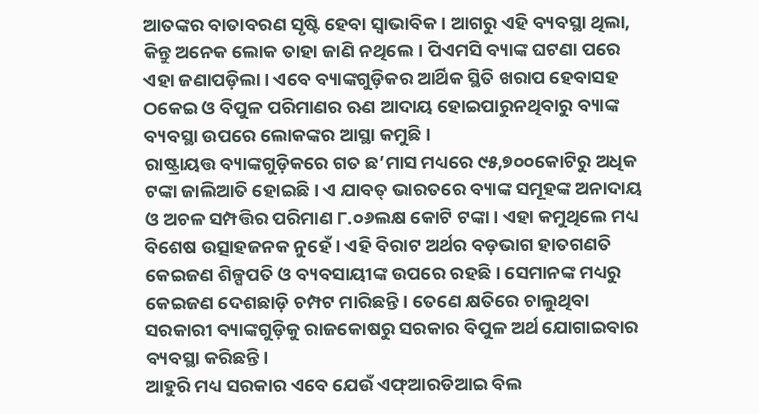ଆତଙ୍କର ବାତାବରଣ ସୃଷ୍ଟି ହେବା ସ୍ବାଭାବିକ। ଆଗରୁ ଏହି ବ୍ୟବସ୍ଥା ଥିଲା, କିନ୍ତୁ ଅନେକ ଲୋକ ତାହା ଜାଣି ନଥିଲେ। ପିଏମସି ବ୍ୟାଙ୍କ ଘଟଣା ପରେ ଏହା ଜଣାପଡ଼ିଲା। ଏବେ ବ୍ୟାଙ୍କଗୁଡ଼ିକର ଆର୍ଥିକ ସ୍ଥିତି ଖରାପ ହେବାସହ ଠକେଇ ଓ ବିପୁଳ ପରିମାଣର ଋଣ ଆଦାୟ ହୋଇପାରୁନଥିବାରୁ ବ୍ୟାଙ୍କ ବ୍ୟବସ୍ଥା ଉପରେ ଲୋକଙ୍କର ଆସ୍ଥା କମୁଛି।
ରାଷ୍ଟ୍ରାୟତ୍ତ ବ୍ୟାଙ୍କଗୁଡ଼ିକରେ ଗତ ଛ’ମାସ ମଧ୍ୟରେ ୯୫,୭୦୦କୋଟିରୁ ଅଧିକ ଟଙ୍କା ଜାଲିଆତି ହୋଇଛି। ଏ ଯାବତ୍‌ ଭାରତରେ ବ୍ୟାଙ୍କ ସମୂହଙ୍କ ଅନାଦାୟ ଓ ଅଚଳ ସମ୍ପତ୍ତିର ପରିମାଣ ୮.୦୬ଲକ୍ଷ କୋଟି ଟଙ୍କା। ଏହା କମୁଥିଲେ ମଧ୍ୟ ବିଶେଷ ଉତ୍ସାହଜନକ ନୁହେଁ। ଏହି ବିରାଟ ଅର୍ଥର ବଡ଼ଭାଗ ହାତଗଣତି କେଇଜଣ ଶିଳ୍ପପତି ଓ ବ୍ୟବସାୟୀଙ୍କ ଉପରେ ରହଛି। ସେମାନଙ୍କ ମଧ୍ୟରୁ କେଇଜଣ ଦେଶଛାଡ଼ି ଚମ୍ପଟ ମାରିଛନ୍ତି। ତେଣେ କ୍ଷତିରେ ଚାଲୁଥିବା ସରକାରୀ ବ୍ୟାଙ୍କଗୁଡ଼ିକୁ ରାଜକୋଷରୁ ସରକାର ବିପୁଳ ଅର୍ଥ ଯୋଗାଇବାର ବ୍ୟବସ୍ଥା କରିଛନ୍ତି।
ଆହୁରି ମଧ୍ୟ ସରକାର ଏବେ ଯେଉଁ ଏଫ୍‌ଆରଡିଆଇ ବିଲ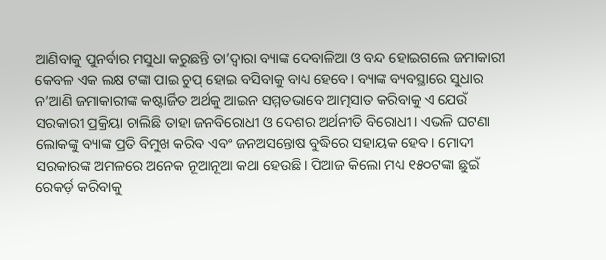ଆଣିବାକୁ ପୁନର୍ବାର ମସୁଧା କରୁଛନ୍ତି ତା’ଦ୍ବାରା ବ୍ୟାଙ୍କ ଦେବାଳିଆ ଓ ବନ୍ଦ ହୋଇଗଲେ ଜମାକାରୀ କେବଳ ଏକ ଲକ୍ଷ ଟଙ୍କା ପାଇ ଚୁପ୍‌ ହୋଇ ବସିବାକୁ ବାଧ୍ୟ ହେବେ। ବ୍ୟାଙ୍କ ବ୍ୟବସ୍ଥାରେ ସୁଧାର ନ’ଆଣି ଜମାକାରୀଙ୍କ କଷ୍ଟାର୍ଜିତ ଅର୍ଥକୁ ଆଇନ ସମ୍ମତଭାବେ ଆତ୍ମସାତ କରିବାକୁ ଏ ଯେଉଁ ସରକାରୀ ପ୍ରକ୍ରିୟା ଚାଲିଛି ତାହା ଜନବିରୋଧୀ ଓ ଦେଶର ଅର୍ଥନୀତି ବିରୋଧୀ। ଏଭଳି ଘଟଣା ଲୋକଙ୍କୁ ବ୍ୟାଙ୍କ ପ୍ରତି ବିମୁଖ କରିବ ଏବଂ ଜନଅସନ୍ତୋଷ ବୁଦ୍ଧିରେ ସହାୟକ ହେବ। ମୋଦୀ ସରକାରଙ୍କ ଅମଳରେ ଅନେକ ନୂଆନୂଆ କଥା ହେଉଛି। ପିଆଜ କିଲୋ ମଧ୍ୟ ୧୫୦ଟଙ୍କା ଛୁଇଁ ରେକର୍ଡ଼ କରିବାକୁ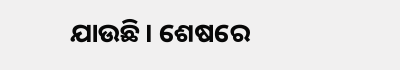ଯାଉଛି। ଶେଷରେ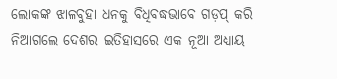ଲୋକଙ୍କ ଝାଳବୁହା ଧନକୁ ବିଧିବଦ୍ଧଭାବେ ଗଡ଼ପ୍‌ କରି ନିଆଗଲେ ଦେଶର ଇତିହାସରେ ଏକ ନୂଆ ଅଧ୍ୟାୟ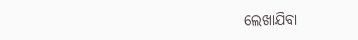ଲେଖାଯିବା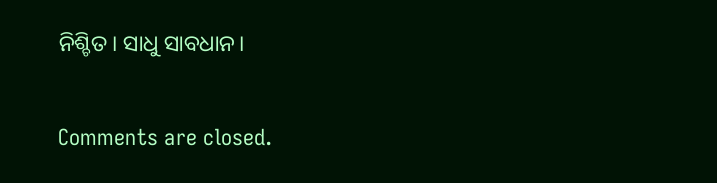ନିଶ୍ଚିତ। ସାଧୁ ସାବଧାନ।

Comments are closed.